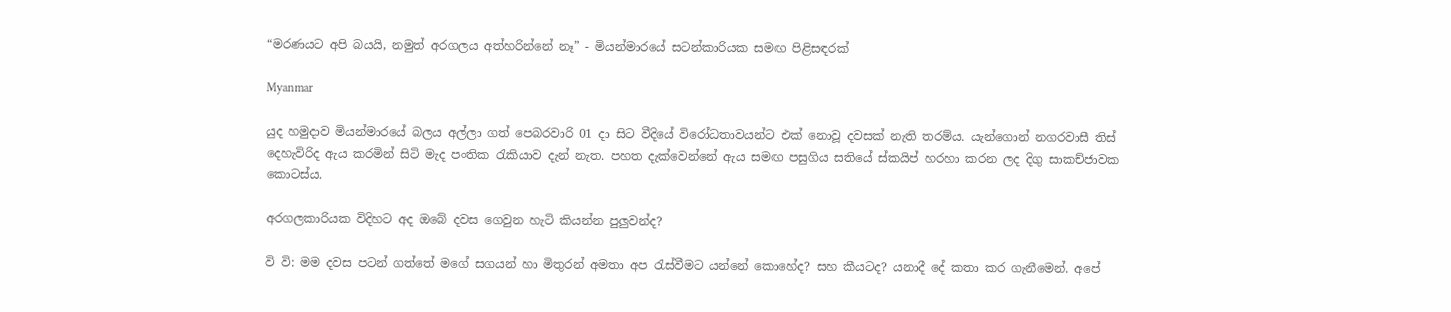“මරණයට අපි බයයි, නමුත් අරගලය අත්හරින්නේ නෑ” - මියන්මාරයේ සටන්කාරියක සමඟ පිළිසඳරක්

Myanmar

යුද හමුදාව මියන්මාරයේ බලය අල්ලා ගත් පෙබරවාරි 01 දා සිට වීදියේ විරෝධතාවයන්ට එක් නොවූ දවසක් නැති තරම්ය. යැන්ගොන් නගරවාසී තිස් දෙහැවිරිද ඇය කරමින් සිටි මැද පංතික රැකියාව දැන් නැත. පහත දැක්වෙන්නේ ඇය සමඟ පසුගිය සතියේ ස්කයිප් හරහා කරන ලද දිගු සාකච්ජාවක කොටස්ය.

අරගලකාරියක විදිහට අද ඔබේ දවස ගෙවුන හැටි කියන්න පුලුවන්ද?

වි වි: මම දවස පටන් ගත්තේ මගේ සගයන් හා මිතුරන් අමතා අප රැස්වීමට යන්නේ කොහේද? සහ කීයටද? යනාදී දේ කතා කර ගැනීමෙන්. අපේ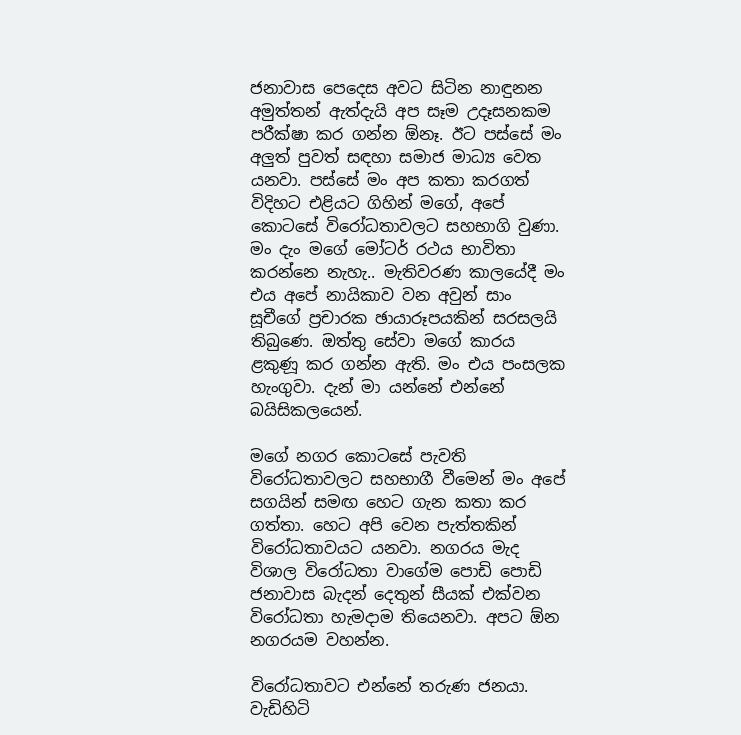ජනාවාස පෙදෙස අවට සිටින නාඳුනන අමුත්තන් ඇත්දැයි අප සෑම උදෑසනකම පරීක්ෂා කර ගන්න ඕනෑ. ඊට පස්සේ මං අලුත් පුවත් සඳහා සමාජ මාධ්‍ය වෙත යනවා. පස්සේ මං අප කතා කරගත් විදිහට එළියට ගිහින් මගේ, අපේ කොටසේ විරෝධතාවලට සහභාගි වුණා. මං දැං මගේ මෝටර් රථය භාවිතා කරන්නෙ නැහැ.. මැතිවරණ කාලයේදී මං එය අපේ නායිකාව වන අවුන් සාං සූචීගේ ප්‍රචාරක ඡායාරූපයකින් සරසලයි තිබුණෙ. ඔත්තු සේවා මගේ කාරය ළකුණූ කර ගන්න ඇති. මං එය පංසලක හැංගුවා. දැන් මා යන්නේ එන්නේ බයිසිකලයෙන්.

මගේ නගර කොටසේ පැවති විරෝධතාවලට සහභාගී වීමෙන් මං අපේ සගයින් සමඟ හෙට ගැන කතා කර ගත්තා. හෙට අපි වෙන පැත්තකින් විරෝධතාවයට යනවා. නගරය මැද විශාල විරෝධතා වාගේම පොඩි පොඩි ජනාවාස බැදන් දෙතුන් සීයක් එක්වන විරෝධතා හැමදාම තියෙනවා. අපට ඕන නගරයම වහන්න.

විරෝධතාවට එන්නේ තරුණ ජනයා. වැඩිහිටි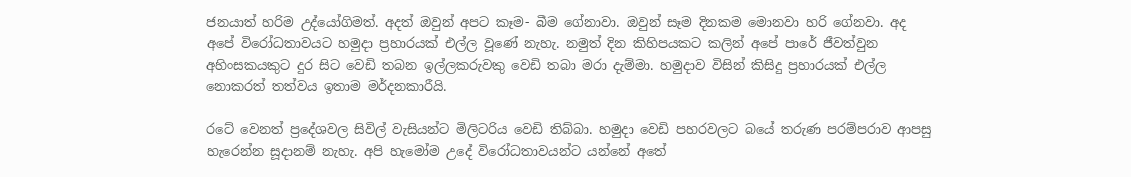ජනයාත් හරිම උද්යෝගිමත්. අදත් ඔවුන් අපට කෑම- බීම ගේනාවා. ඔවුන් සෑම දිනකම මොනවා හරි ගේනවා. අද අපේ විරෝධතාවයට හමුදා ප්‍රහාරයක් එල්ල වූණේ නැහැ. නමුත් දින කිහිපයකට කලින් අපේ පාරේ ජීවත්වුන අහිංසකයකුට දුර සිට වෙඩි තබන ඉල්ලකරුවකු වෙඩි තබා මරා දැම්මා. හමුදාව විසින් කිසිදු ප්‍රහාරයක් එල්ල නොකරත් තත්වය ඉතාම මර්දනකාරීයි.

රටේ වෙනත් ප්‍රදේශවල සිවිල් වැසියන්ට මිලිටරිය වෙඩි තිබ්බා. හමුදා වෙඩි පහරවලට බයේ තරුණ පරම්පරාව ආපසු හැරෙන්න සූදානම් නැහැ. අපි හැමෝම උදේ විරෝධතාවයන්ට යන්නේ අතේ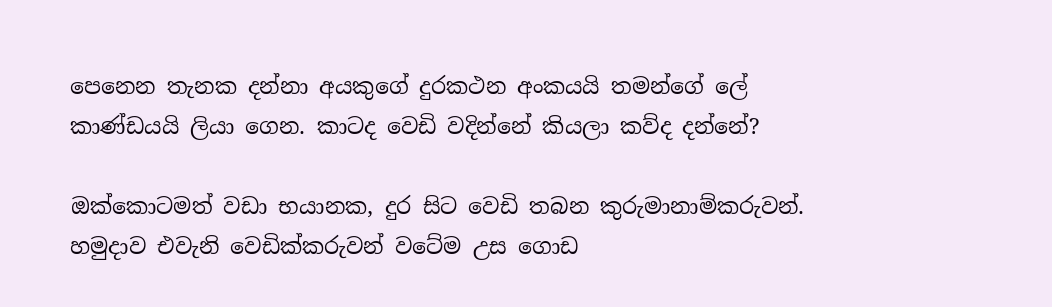පෙනෙන තැනක දන්නා අයකුගේ දුරකථන අංකයයි තමන්ගේ ලේ කාණ්ඩයයි ලියා ගෙන. කාටද වෙඩි වදින්නේ කියලා කව්ද දන්නේ?

ඔක්කොටමත් වඩා භයානක, දුර සිට වෙඩි තබන කුරුමානාම්කරුවන්. හමුදාව එවැනි වෙඩික්කරුවන් වටේම උස ගොඩ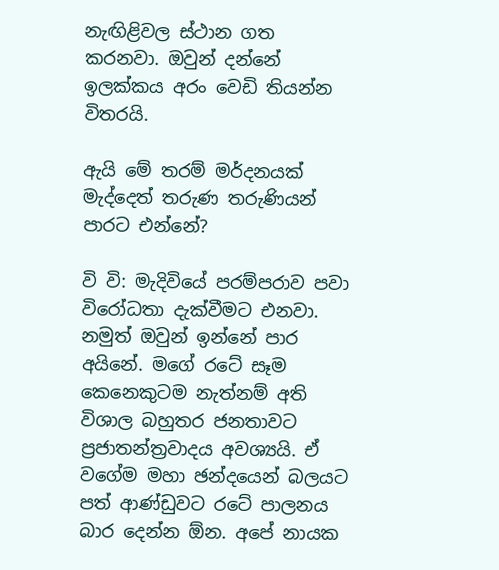නැඟිළිවල ස්ථාන ගත කරනවා. ඔවුන් දන්නේ ඉලක්කය අරං වෙඩි තියන්න විතරයි.

ඇයි මේ තරම් මර්දනයක් මැද්දෙත් තරුණ තරුණියන් පාරට එන්නේ?

වි වි: මැදිවියේ පරම්පරාව පවා විරෝධතා දැක්වීමට එනවා. නමුත් ඔවුන් ඉන්නේ පාර අයිනේ. මගේ රටේ සෑම කෙනෙකුටම නැත්නම් අති විශාල බහුතර ජනතාවට ප්‍රජාතන්ත්‍රවාදය අවශ්‍යයි. ඒ වගේම මහා ඡන්දයෙන් බලයට පත් ආණ්ඩුවට රටේ පාලනය බාර දෙන්න ඕන. අපේ නායක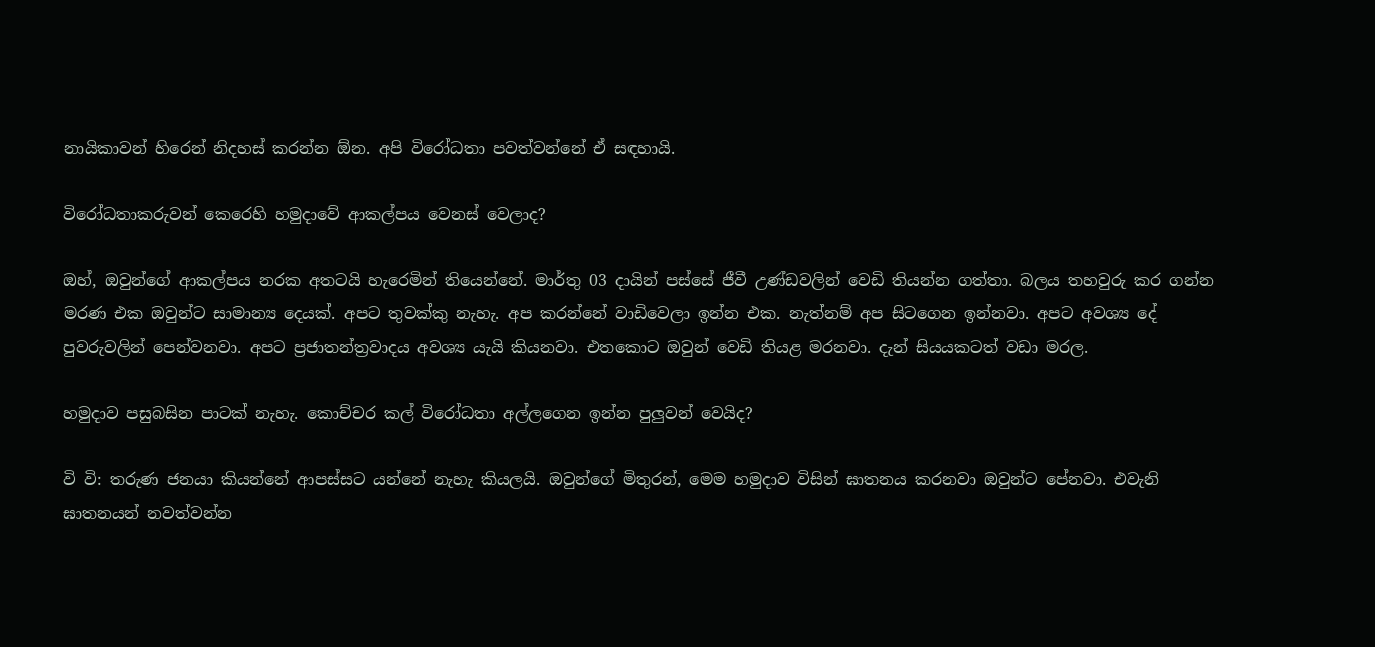නායිකාවන් හිරෙන් නිදහස් කරන්න ඕන. අපි විරෝධතා පවත්වන්නේ ඒ සඳහායි.

විරෝධතාකරුවන් කෙරෙහි හමුදාවේ ආකල්පය වෙනස් වෙලාද?

ඔහ්, ඔවුන්ගේ ආකල්පය නරක අතටයි හැරෙමින් තියෙන්නේ. මාර්තු 03 දායින් පස්සේ ජීවී උණ්ඩවලින් වෙඩි තියන්න ගත්තා. බලය තහවුරු කර ගන්න මරණ එක ඔවුන්ට සාමාන්‍ය දෙයක්. අපට තුවක්කු නැහැ. අප කරන්නේ වාඩිවෙලා ඉන්න එක. නැත්නම් අප සිටගෙන ඉන්නවා. අපට අවශ්‍ය දේ
පුවරුවලින් පෙන්වනවා. අපට ප්‍රජාතන්ත්‍රවාදය අවශ්‍ය යැයි කියනවා. එතකොට ඔවුන් වෙඩි තියළ මරනවා. දැන් සියයකටත් වඩා මරල.

හමුදාව පසුබසින පාටක් නැහැ. කොච්චර කල් විරෝධතා අල්ලගෙන ඉන්න පුලුවන් වෙයිද?

වි වි: තරුණ ජනයා කියන්නේ ආපස්සට යන්නේ නැහැ කියලයි. ඔවුන්ගේ මිතුරන්, මෙම හමුදාව විසින් ඝාතනය කරනවා ඔවුන්ට පේනවා. එවැනි ඝාතනයන් නවත්වන්න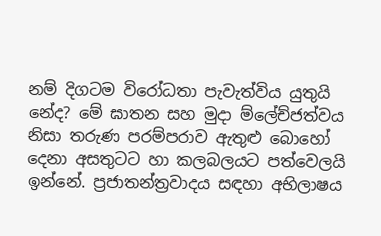නම් දිගටම විරෝධතා පැවැත්විය යුතුයි නේද? මේ ඝාතන සහ මුදා ම්ලේච්ජත්වය නිසා තරුණ පරම්පරාව ඇතුළු බොහෝ දෙනා අසතුටට හා කලබලයට පත්වෙලයි ඉන්නේ. ප්‍රජාතන්ත්‍රවාදය සඳහා අභිලාෂය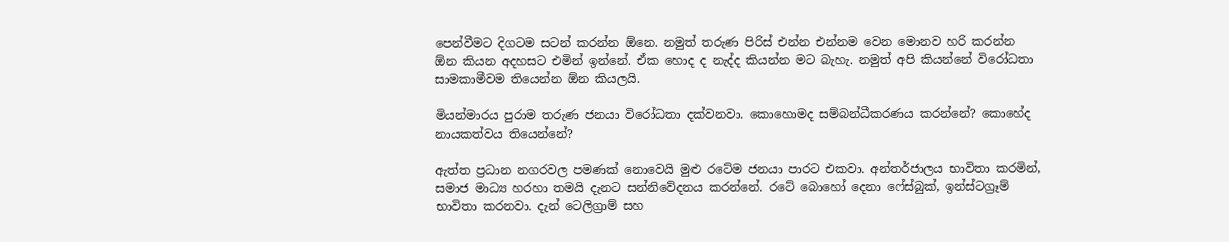පෙන්වීමට දිගටම සටන් කරන්න ඕනෙ. නමුත් තරුණ පිරිස් එන්න එන්නම වෙන මොනව හරි කරන්න ඕන කියන අදහසට එමින් ඉන්නේ. ඒක හොද ද නැද්ද කියන්න මට බැහැ. නමුත් අපි කියන්නේ විරෝධතා සාමකාමීවම තියෙන්න ඕන කියලයි.

මියන්මාරය පුරාම තරුණ ජනයා විරෝධතා දක්වනවා. කොහොමද සම්බන්ධීකරණය කරන්නේ? කොහේද නායකත්වය තියෙන්නේ?

ඇත්ත ප්‍රධාන නගරවල පමණක් නොවෙයි මුළු රටේම ජනයා පාරට එකවා. අන්තර්ජාලය භාවිතා කරමින්, සමාජ මාධ්‍ය හරහා තමයි දැනට සන්නිවේදනය කරන්නේ. රටේ බොහෝ දෙනා ෆේස්බුක්, ඉන්ස්ටග්‍රෑම් භාවිතා කරනවා. දැන් ටෙලිග්‍රාම් සහ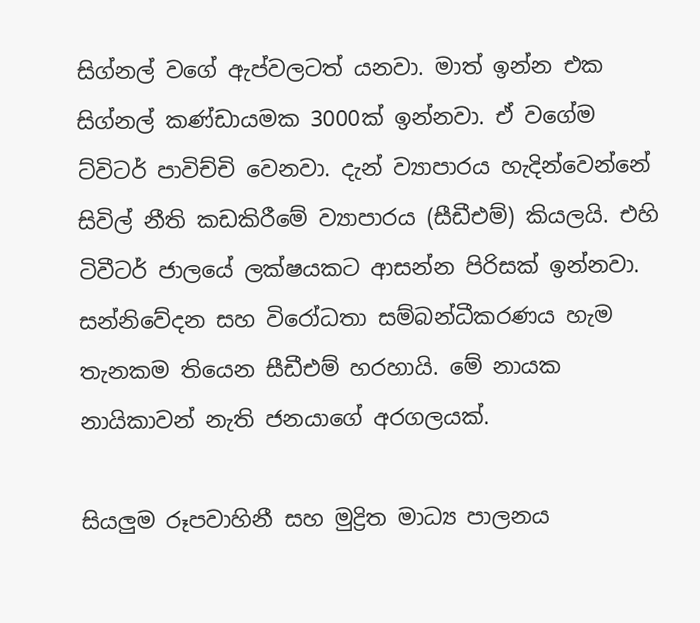සිග්නල් වගේ ඇප්වලටත් යනවා. මාත් ඉන්න එක සිග්නල් කණ්ඩායමක 3000ක් ඉන්නවා. ඒ වගේම ට්විටර් පාවිච්චි වෙනවා. දැන් ව්‍යාපාරය හැදින්වෙන්නේ සිවිල් නීති කඩකිරීමේ ව්‍යාපාරය (සීඩීඑම්) කියලයි. එහි ටිවීටර් ජාලයේ ලක්ෂයකට ආසන්න පිරිසක් ඉන්නවා. සන්නිවේදන සහ විරෝධතා සම්බන්ධීකරණය හැම තැනකම තියෙන සීඩීඑම් හරහායි. මේ නායක නායිකාවන් නැති ජනයාගේ අරගලයක්.

සියලුම රූපවාහිනී සහ මුද්‍රිත මාධ්‍ය පාලනය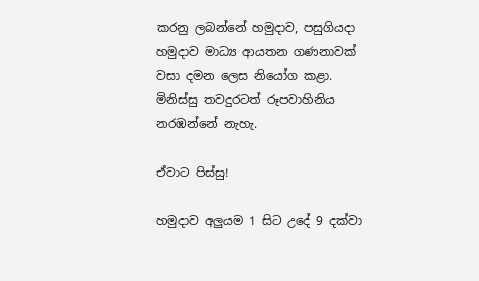කරනු ලබන්නේ හමුදාව, පසුගියදා හමුදාව මාධ්‍ය ආයතන ගණනාවක් වසා දමන ලෙස නියෝග කළා. මිනිස්සු තවදුරටත් රූපවාහිනිය නරඹන්නේ නැහැ.

ඒවාට පිස්සු!

හමුදාව අලුයම 1 සිට උදේ 9 දක්වා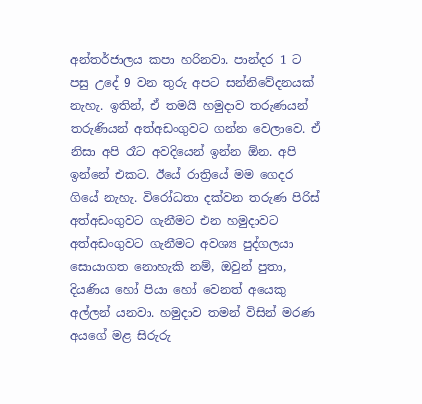අන්තර්ජාලය කපා හරිනවා. පාන්දර 1 ට පසු උදේ 9 වන තුරු අපට සන්නිවේදනයක් නැහැ. ඉතින්, ඒ තමයි හමුදාව තරුණයන් තරුණියන් අත්අඩංගුවට ගන්න වෙලාවෙ. ඒ නිසා අපි රෑට අවදියෙන් ඉන්න ඕන. අපි ඉන්නේ එකට. ඊයේ රාත්‍රියේ මම ගෙදර ගියේ නැහැ. විරෝධතා දක්වන තරුණ පිරිස් අත්අඩංගුවට ගැනීමට එන හමුදාවට අත්අඩංගුවට ගැනීමට අවශ්‍ය පුද්ගලයා සොයාගත නොහැකි නම්, ඔවුන් පුතා, දියණිය හෝ පියා හෝ වෙනත් අයෙකු අල්ලන් යනවා. හමුදාව තමන් විසින් මරණ අයගේ මළ සිරුරු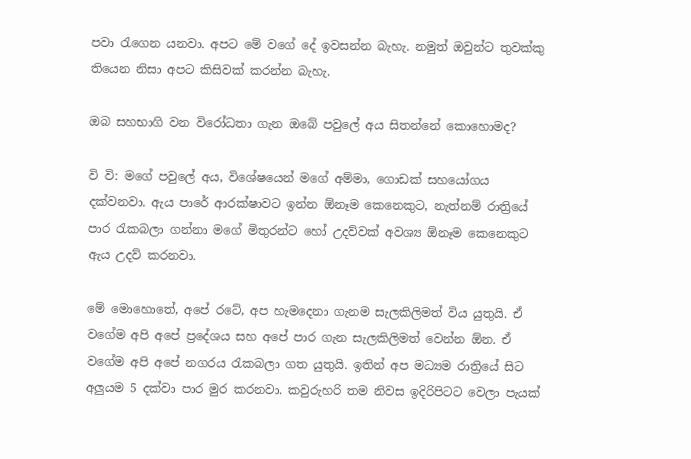පවා රැගෙන යනවා. අපට මේ වගේ දේ ඉවසන්න බැහැ. නමුත් ඔවුන්ට තුවක්කු තියෙන නිසා අපට කිසිවක් කරන්න බැහැ.

ඔබ සහභාගි වන විරෝධතා ගැන ඔබේ පවුලේ අය සිතන්නේ කොහොමද?

වි වි: මගේ පවුලේ අය, විශේෂයෙන් මගේ අම්මා, ගොඩක් සහයෝගය දක්වනවා. ඇය පාරේ ආරක්ෂාවට ඉන්න ඕනෑම කෙනෙකුට, නැත්නම් රාත්‍රියේ පාර රැකබලා ගන්නා මගේ මිතුරන්ට හෝ උදව්වක් අවශ්‍ය ඕනෑම කෙනෙකුට ඇය උදව් කරනවා.

මේ මොහොතේ, අපේ රටේ, අප හැමදෙනා ගැනම සැලකිලිමත් විය යුතුයි. ඒ වගේම අපි අපේ ප්‍රදේශය සහ අපේ පාර ගැන සැලකිලිමත් වෙන්න ඕන. ඒ වගේම අපි අපේ නගරය රැකබලා ගත යුතුයි. ඉතින් අප මධ්‍යම රාත්‍රියේ සිට අලුයම 5 දක්වා පාර මුර කරනවා. කවුරුහරි තම නිවස ඉදිරිපිටට වෙලා පැයක්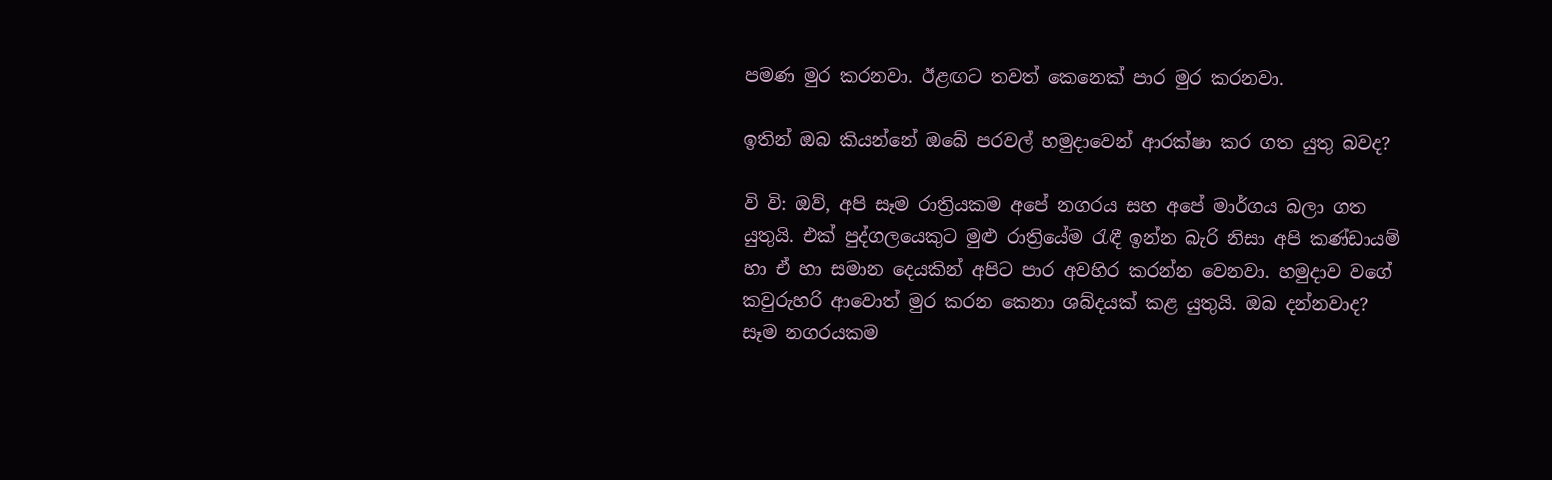පමණ මුර කරනවා. ඊළඟට තවත් කෙනෙක් පාර මුර කරනවා.

ඉතින් ඔබ කියන්නේ ඔබේ පරවල් හමුදාවෙන් ආරක්ෂා කර ගත යුතු බවද?

වි වි: ඔව්, අපි සෑම රාත්‍රියකම අපේ නගරය සහ අපේ මාර්ගය බලා ගත යුතුයි. එක් පුද්ගලයෙකුට මුළු රාත්‍රියේම රැඳී ඉන්න බැරි නිසා අපි කණ්ඩායම් හා ඒ හා සමාන දෙයකින් අපිට පාර අවහිර කරන්න වෙනවා. හමුදාව වගේ කවුරුහරි ආවොත් මුර කරන කෙනා ශබ්දයක් කළ යුතුයි. ඔබ දන්නවාද? සෑම නගරයකම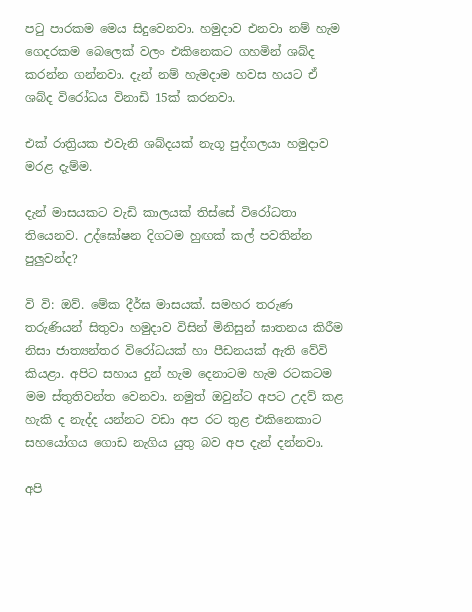පටු පාරකම මෙය සිදුවෙනවා. හමුදාව එනවා නම් හැම ගෙදරකම බෙලෙක් වලං එකිනෙකට ගහමින් ශබ්ද කරන්න ගන්නවා. දැන් නම් හැමදාම හවස හයට ඒ ශබ්ද විරෝධය විනාඩි 15ක් කරනවා.

එක් රාත්‍රියක එවැනි ශබ්දයක් නැගූ පුද්ගලයා හමුදාව මරළ දැම්ම.

දැන් මාසයකට වැඩි කාලයක් තිස්සේ විරෝධතා තියෙනව. උද්ඝෝෂන දිගටම හුඟක් කල් පවතින්න පුලුවන්ද?

වි වි: ඔව්. මේක දීර්ඝ මාසයක්. සමහර තරුණ තරුණියන් සිතුවා හමුදාව විසින් මිනිසුන් ඝාතනය කිරීම නිසා ජාත්‍යන්තර විරෝධයක් හා පීඩනයක් ඇති වේවි කියළා. අපිට සහාය දුන් හැම දෙනාටම හැම රටකටම මම ස්තුතිවන්ත වෙනවා. නමුත් ඔවුන්ට අපට උදව් කළ හැකි ද නැද්ද යන්නට වඩා අප රට තුළ එකිනෙකාට සහයෝගය ගොඩ නැගිය යුතු බව අප දැන් දන්නවා.

අපි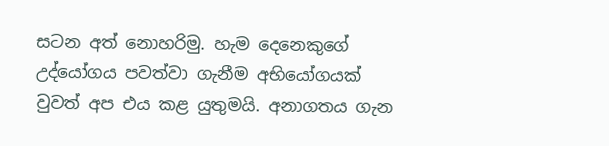සටන අත් නොහරිමු. හැම දෙනෙකුගේ උද්යෝගය පවත්වා ගැනීම අභියෝගයක් වුවත් අප එය කළ යුතුමයි. අනාගතය ගැන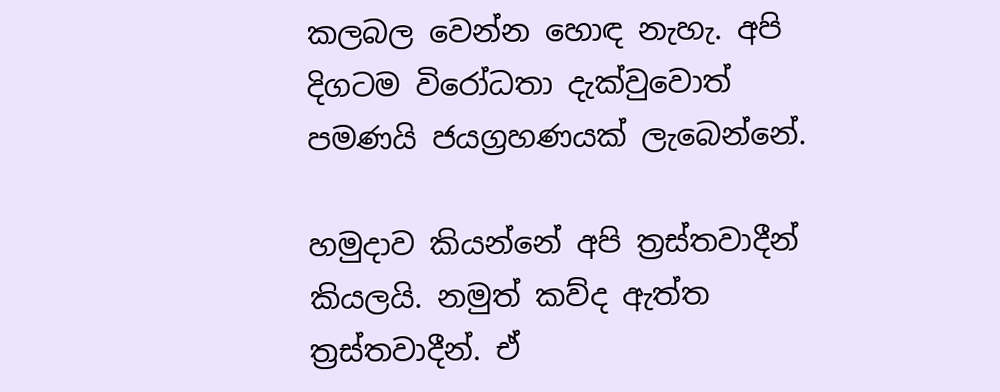කලබල වෙන්න හොඳ නැහැ. අපි දිගටම විරෝධතා දැක්වුවොත් පමණයි ජයග්‍රහණයක් ලැබෙන්නේ.

හමුදාව කියන්නේ අපි ත්‍රස්තවාදීන් කියලයි. නමුත් කව්ද ඇත්ත ත්‍රස්තවාදීන්. ඒ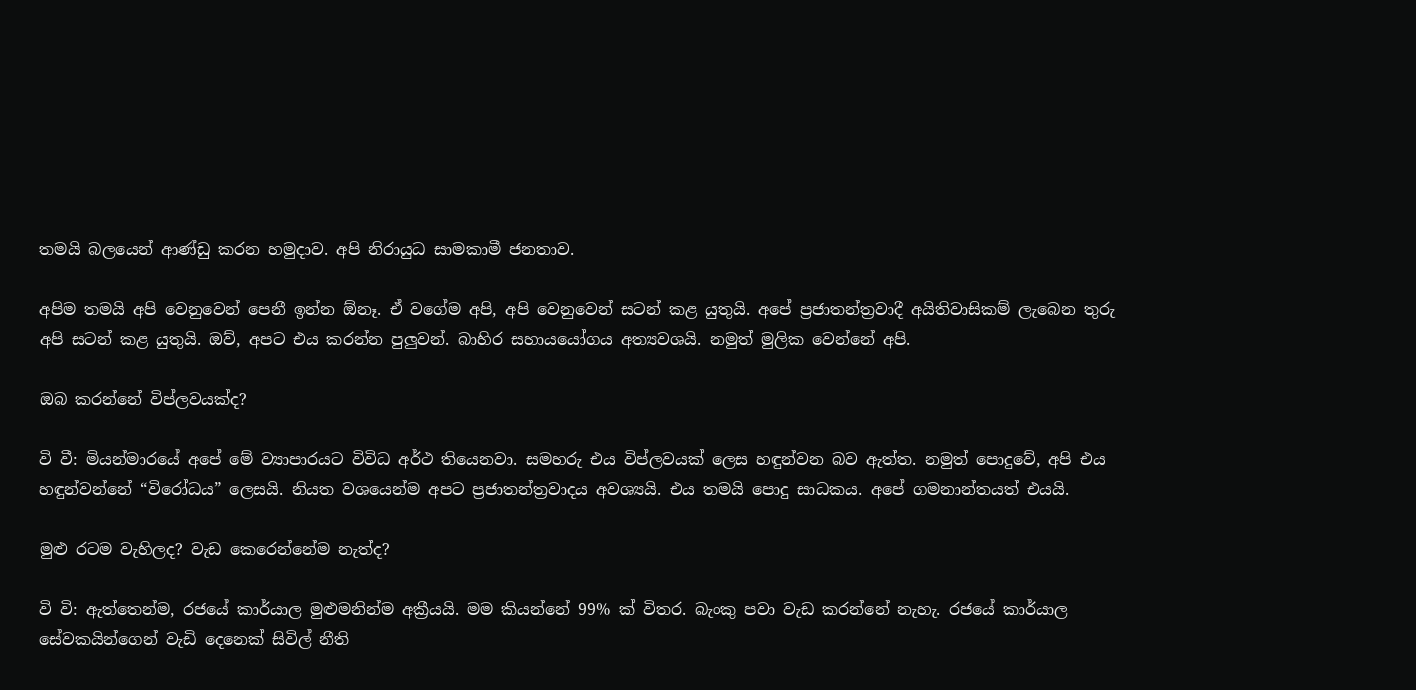තමයි බලයෙන් ආණ්ඩු කරන හමුදාව. අපි නිරායුධ සාමකාමී ජනතාව.

අපිම තමයි අපි වෙනුවෙන් පෙනී ඉන්න ඕනෑ. ඒ වගේම අපි, අපි වෙනුවෙන් සටන් කළ යුතුයි. අපේ ප්‍රජාතන්ත්‍රවාදී අයිතිවාසිකම් ලැබෙන තුරු අපි සටන් කළ යුතුයි. ඔව්, අපට එය කරන්න පුලුවන්. බාහිර සහායයෝගය අත්‍යවශයි. නමුත් මුලික වෙන්නේ අපි.

ඔබ කරන්නේ විප්ලවයක්ද?

වි වී: මියන්මාරයේ අපේ මේ ව්‍යාපාරයට විවිධ අර්ථ තියෙනවා. සමහරු එය විප්ලවයක් ලෙස හඳුන්වන බව ඇත්ත. නමුත් පොදුවේ, අපි එය හඳුන්වන්නේ “විරෝධය” ලෙසයි. නියත වශයෙන්ම අපට ප්‍රජාතන්ත්‍රවාදය අවශ්‍යයි. එය තමයි පොදු සාධකය. අපේ ගමනාන්තයත් එයයි.

මුළු රටම වැහිලද? වැඩ කෙරෙන්නේම නැත්ද?

වි වි: ඇත්තෙන්ම, රජයේ කාර්යාල මුළුමනින්ම අක්‍රීයයි. මම කියන්නේ 99% ක් විතර. බැංකු පවා වැඩ කරන්නේ නැහැ. රජයේ කාර්යාල සේවකයින්ගෙන් වැඩි දෙනෙක් සිවිල් නීති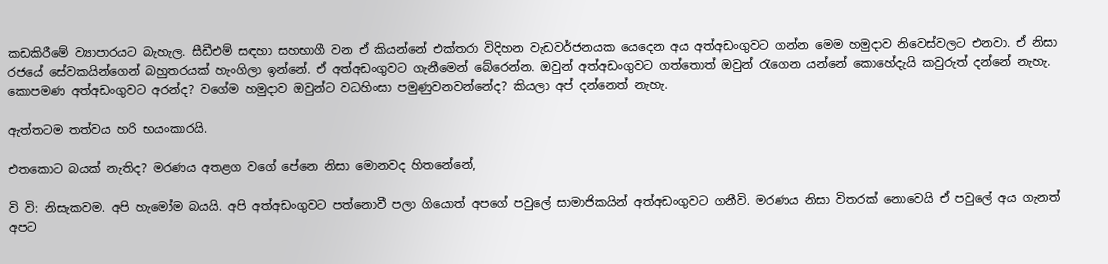කඩකිරීමේ ව්‍යාපාරයට බැහැල. සීඩීඑම් සඳහා සහභාගී වන ඒ කියන්නේ එක්තරා විදිහන වැඩවර්ජනයක යෙදෙන අය අත්අඩංගුවට ගන්න මෙම හමුදාව නිවෙස්වලට එනවා. ඒ නිසා රජයේ සේවකයින්ගෙන් බහුතරයක් හැංගිලා ඉන්නේ. ඒ අත්අඩංගුවට ගැනීමෙන් බේරෙන්න. ඔවුන් අත්අඩංගුවට ගත්තොත් ඔවුන් රැගෙන යන්නේ කොහේදැයි කවුරුත් දන්නේ නැහැ. කොපමණ අත්අඩංගුවට අරන්ද? වගේම හමුදාව ඔවුන්ට වධහිංසා පමුණුවනවන්නේද? කියලා අප් දන්නෙත් නැහැ.

ඇත්තටම තත්වය හරි භයංකාරයි.

එතකොට බයක් නැතිද? මරණය අතළග වගේ පේනෙ නිසා මොනවද හිතනේනේ,

වි වි: නිසැකවම. අපි හැමෝම බයයි. අපි අත්අඩංගුවට පත්නොවී පලා ගියොත් අපගේ පවුලේ සාමාජිකයින් අත්අඩංගුවට ගනීවි. මරණය නිසා විතරක් නොවෙයි ඒ පවුලේ අය ගැනත් අපට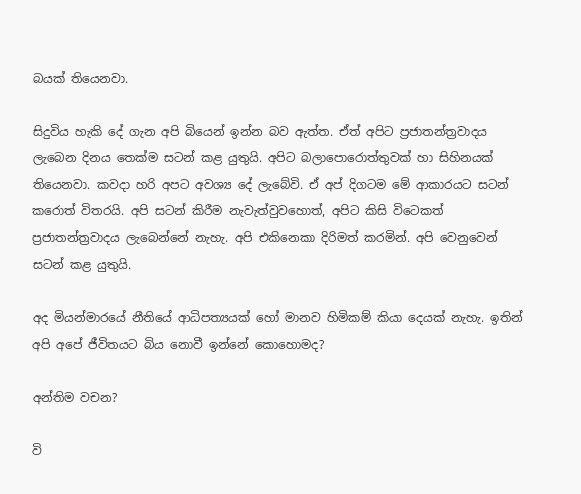බයක් තියෙනවා.

සිදුවිය හැකි දේ ගැන අපි බියෙන් ඉන්න බව ඇත්ත. ඒත් අපිට ප්‍රජාතන්ත්‍රවාදය ලැබෙන දිනය තෙක්ම සටන් කළ යුතුයි. අපිට බලාපොරොත්තුවක් හා සිහිනයක් තියෙනවා. කවදා හරි අපට අවශ්‍ය දේ ලැබේවි. ඒ අප් දිගටම මේ ආකාරයට සටන් කරොත් විතරයි. අපි සටන් කිරීම නැවැත්වුවහොත්, අපිට කිසි විටෙකත් ප්‍රජාතන්ත්‍රවාදය ලැබෙන්නේ නැහැ. අපි එකිනෙකා දිරිමත් කරමින්. අපි වෙනුවෙන් සටන් කළ යුතුයි.

අද මියන්මාරයේ නීතියේ ආධිපත්‍යයක් හෝ මානව හිමිකම් කියා දෙයක් නැහැ. ඉතින් අපි අපේ ජීවිතයට බිය නොවී ඉන්නේ කොහොමද?

අන්තිම වචන?

වි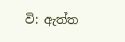වි: ඇත්ත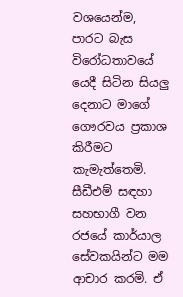වශයෙන්ම, පාරට බැස විරෝධතාවයේ යෙදී සිටින සියලු දෙනාට මාගේ ගෞරවය ප්‍රකාශ කිරීමට කැමැත්තෙමි. සීඩීඑම් සඳහා සහභාගී වන රජයේ කාර්යාල සේවකයින්ට මම ආචාර කරමි. ඒ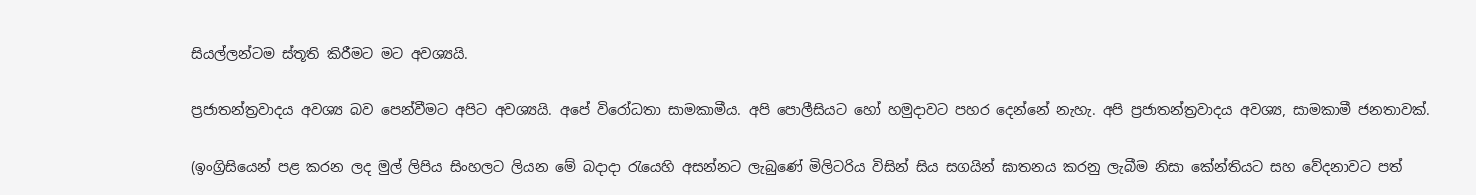සියල්ලන්ටම ස්තූති කිරීමට මට අවශ්‍යයි.

ප්‍රජාතන්ත්‍රවාදය අවශ්‍ය බව පෙන්වීමට අපිට අවශ්‍යයි. අපේ විරෝධතා සාමකාමීය. අපි පොලීසියට හෝ හමුදාවට පහර දෙන්නේ නැහැ. අපි ප්‍රජාතන්ත්‍රවාදය අවශ්‍ය, සාමකාමී ජනතාවක්.

(ඉංග්‍රිසියෙන් පළ කරන ලද මුල් ලිපිය සිංහලට ලියන මේ බදාදා රැයෙහි අසන්නට ලැබුණේ මිලිටරිය විසින් සිය සගයින් ඝාතනය කරනු ලැබීම නිසා කේන්තියට සහ වේදනාවට පත්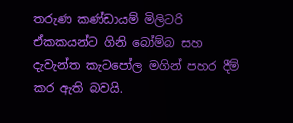තරුණ කණ්ඩායම් මිලිටරි ඒකකයන්ට ගිනි බෝම්බ සහ දැවැන්ත කැටපෝල මගින් පහර දීම් කර ඇති බවයි.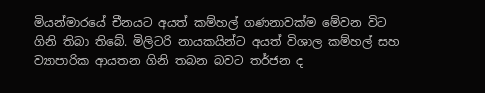මියන්මාරයේ චීනයට අයත් කම්හල් ගණනාවක්ම මේවන විට ගිනි තිබා තිබේ. මිලිටරි නායකයින්ට අයත් විශාල කම්හල් සහ ව්‍යාපාරික ආයතන ගිනි තබන බවට තර්ජන ද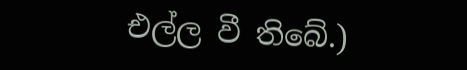එල්ල වී තිබේ.)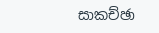සාකච්ඡා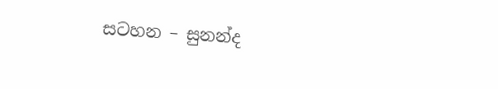සටහන – සුනන්ද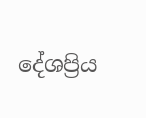දේශප්‍රිය